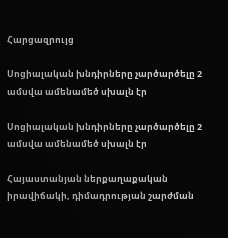Հարցազրույց

Սոցիալական խնդիրները չարծարծելը 2 ամսվա ամենամեծ սխալն էր

Սոցիալական խնդիրները չարծարծելը 2 ամսվա ամենամեծ սխալն էր

Հայաստանյան ներքաղաքական իրավիճակի, դիմադրության շարժման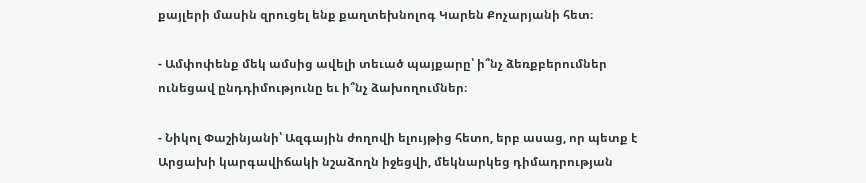քայլերի մասին զրուցել ենք քաղտեխնոլոգ Կարեն Քոչարյանի հետ։

- Ամփոփենք մեկ ամսից ավելի տեւած պայքարը՝ ի՞նչ ձեռքբերումներ ունեցավ ընդդիմությունը եւ ի՞նչ ձախողումներ։

- Նիկոլ Փաշինյանի՝ Ազգային ժողովի ելույթից հետո, երբ ասաց, որ պետք է Արցախի կարգավիճակի նշաձողն իջեցվի, մեկնարկեց դիմադրության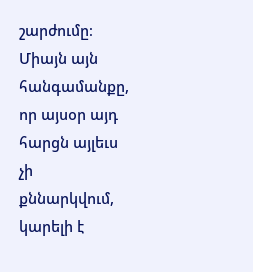շարժումը։ Միայն այն հանգամանքը, որ այսօր այդ հարցն այլեւս չի քննարկվում, կարելի է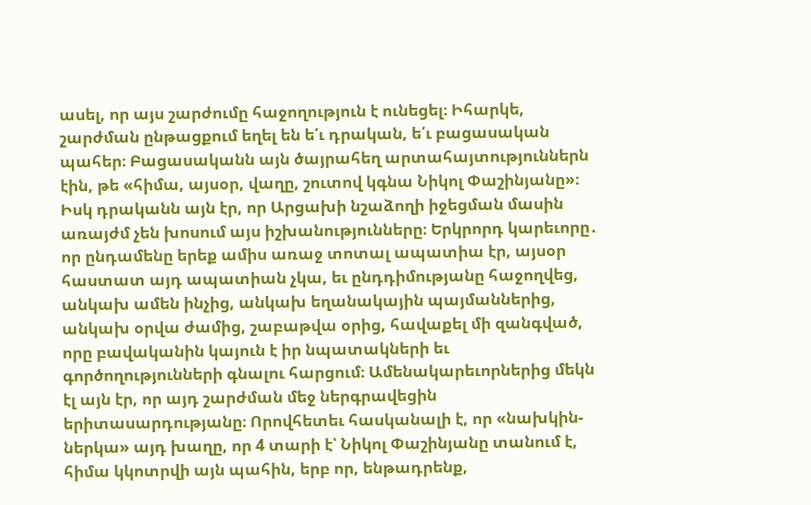ասել, որ այս շարժումը հաջողություն է ունեցել։ Իհարկե, շարժման ընթացքում եղել են ե՛ւ դրական, ե՛ւ բացասական պահեր։ Բացասականն այն ծայրահեղ արտահայտություններն էին, թե «հիմա, այսօր, վաղը, շուտով կգնա Նիկոլ Փաշինյանը»։ Իսկ դրականն այն էր, որ Արցախի նշաձողի իջեցման մասին առայժմ չեն խոսում այս իշխանությունները։ Երկրորդ կարեւորը․ որ ընդամենը երեք ամիս առաջ տոտալ ապատիա էր, այսօր հաստատ այդ ապատիան չկա, եւ ընդդիմությանը հաջողվեց, անկախ ամեն ինչից, անկախ եղանակային պայմաններից, անկախ օրվա ժամից, շաբաթվա օրից, հավաքել մի զանգված, որը բավականին կայուն է իր նպատակների եւ գործողությունների գնալու հարցում։ Ամենակարեւորներից մեկն էլ այն էր, որ այդ շարժման մեջ ներգրավեցին երիտասարդությանը։ Որովհետեւ հասկանալի է, որ «նախկին-ներկա» այդ խաղը, որ 4 տարի է՝ Նիկոլ Փաշինյանը տանում է, հիմա կկոտրվի այն պահին, երբ որ, ենթադրենք,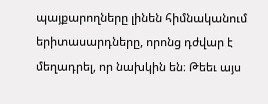պայքարողները լինեն հիմնականում երիտասարդները, որոնց դժվար է մեղադրել, որ նախկին են։ Թեեւ այս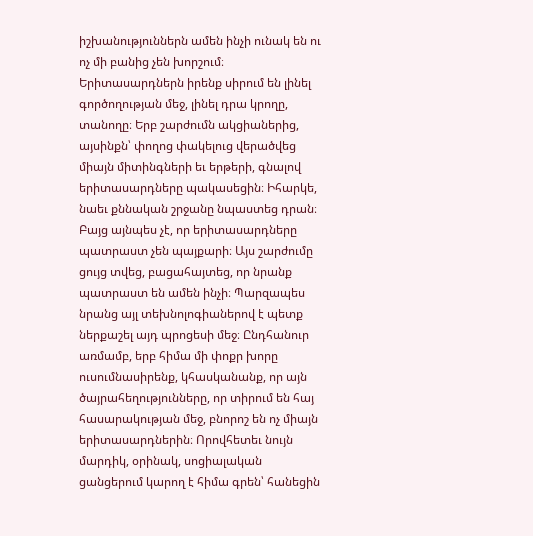իշխանություններն ամեն ինչի ունակ են ու ոչ մի բանից չեն խորշում։ Երիտասարդներն իրենք սիրում են լինել գործողության մեջ, լինել դրա կրողը, տանողը։ Երբ շարժումն ակցիաներից, այսինքն՝ փողոց փակելուց վերածվեց միայն միտինգների եւ երթերի, գնալով երիտասարդները պակասեցին։ Իհարկե, նաեւ քննական շրջանը նպաստեց դրան։ Բայց այնպես չէ, որ երիտասարդները պատրաստ չեն պայքարի։ Այս շարժումը ցույց տվեց, բացահայտեց, որ նրանք պատրաստ են ամեն ինչի։ Պարզապես նրանց այլ տեխնոլոգիաներով է պետք ներքաշել այդ պրոցեսի մեջ։ Ընդհանուր առմամբ, երբ հիմա մի փոքր խորը ուսումնասիրենք, կհասկանանք, որ այն ծայրահեղությունները, որ տիրում են հայ հասարակության մեջ, բնորոշ են ոչ միայն երիտասարդներին։ Որովհետեւ նույն մարդիկ, օրինակ, սոցիալական ցանցերում կարող է հիմա գրեն՝ հանեցին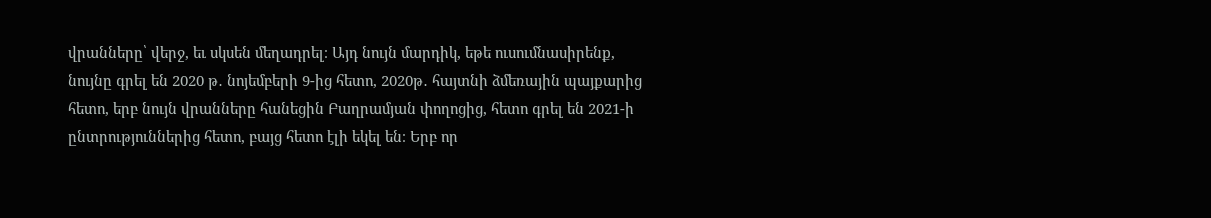վրանները՝ վերջ, եւ սկսեն մեղադրել։ Այդ նույն մարդիկ, եթե ուսումնասիրենք, նույնը գրել են 2020 թ․ նոյեմբերի 9-ից հետո, 2020թ․ հայտնի ձմեռային պայքարից հետո, երբ նույն վրանները հանեցին Բաղրամյան փողոցից, հետո գրել են 2021-ի ընտրություններից հետո, բայց հետո էլի եկել են։ Երբ որ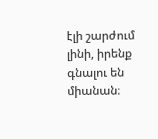էլի շարժում լինի, իրենք գնալու են միանան։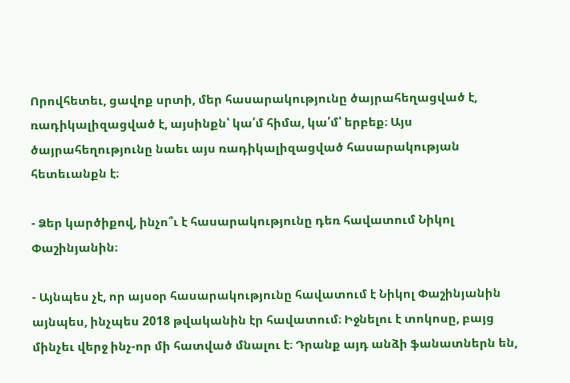Որովհետեւ, ցավոք սրտի, մեր հասարակությունը ծայրահեղացված է, ռադիկալիզացված է, այսինքն՝ կա՛մ հիմա, կա՛մ՝ երբեք։ Այս ծայրահեղությունը նաեւ այս ռադիկալիզացված հասարակության հետեւանքն է։

- Ձեր կարծիքով, ինչո՞ւ է հասարակությունը դեռ հավատում Նիկոլ Փաշինյանին։

- Այնպես չէ, որ այսօր հասարակությունը հավատում է Նիկոլ Փաշինյանին այնպես, ինչպես 2018 թվականին էր հավատում։ Իջնելու է տոկոսը, բայց մինչեւ վերջ ինչ-որ մի հատված մնալու է։ Դրանք այդ անձի ֆանատներն են,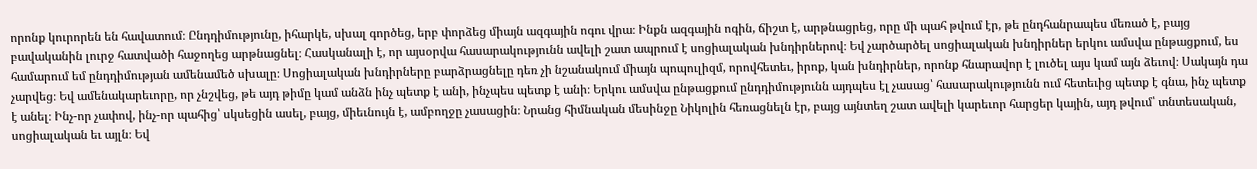որոնք կուրորեն են հավատում։ Ընդդիմությունը, իհարկե, սխալ գործեց, երբ փորձեց միայն ազգային ոգու վրա։ Ինքն ազգային ոգին, ճիշտ է, արթնացրեց, որը մի պահ թվում էր, թե ընդհանրապես մեռած է, բայց բավականին լուրջ հատվածի հաջողեց արթնացնել։ Հասկանալի է, որ այսօրվա հասարակությունն ավելի շատ ապրում է սոցիալական խնդիրներով։ Եվ չարծարծել սոցիալական խնդիրներ երկու ամսվա ընթացքում, ես համարում եմ ընդդիմության ամենամեծ սխալը։ Սոցիալական խնդիրները բարձրացնելը դեռ չի նշանակում միայն պոպուլիզմ, որովհետեւ, իրոք, կան խնդիրներ, որոնք հնարավոր է լուծել այս կամ այն ձեւով։ Սակայն դա չարվեց։ Եվ ամենակարեւորը, որ չնշվեց, թե այդ թիմը կամ անձն ինչ պետք է անի, ինչպես պետք է անի։ Երկու ամսվա ընթացքում ընդդիմությունն այդպես էլ չասաց՝ հասարակությունն ում հետեւից պետք է գնա, ինչ պետք է անել։ Ինչ-որ չափով, ինչ-որ պահից՝ սկսեցին ասել, բայց, միեւնույն է, ամբողջը չասացին։ Նրանց հիմնական մեսինջը Նիկոլին հեռացնելն էր, բայց այնտեղ շատ ավելի կարեւոր հարցեր կային, այդ թվում՝ տնտեսական, սոցիալական եւ այլն։ Եվ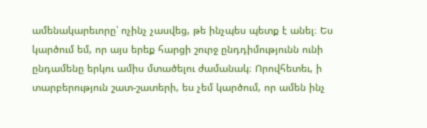ամենակարեւորը՝ ոչինչ չասվեց, թե ինչպես պետք է անել։ Ես կարծում եմ, որ այս երեք հարցի շուրջ ընդդիմությունն ունի ընդամենը երկու ամիս մտածելու ժամանակ։ Որովհետեւ, ի տարբերություն շատ-շատերի, ես չեմ կարծում, որ ամեն ինչ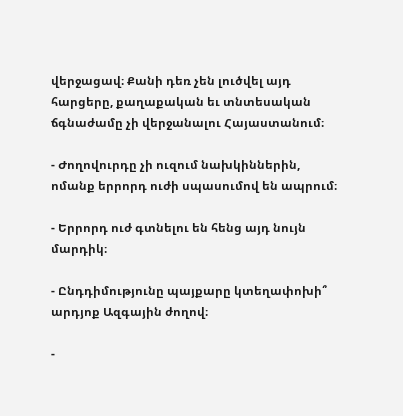վերջացավ։ Քանի դեռ չեն լուծվել այդ հարցերը, քաղաքական եւ տնտեսական ճգնաժամը չի վերջանալու Հայաստանում։

- Ժողովուրդը չի ուզում նախկիններին, ոմանք երրորդ ուժի սպասումով են ապրում։

- Երրորդ ուժ գտնելու են հենց այդ նույն մարդիկ։

- Ընդդիմությունը պայքարը կտեղափոխի՞ արդյոք Ազգային ժողով։

-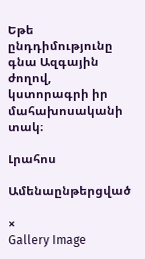Եթե ընդդիմությունը գնա Ազգային ժողով, կստորագրի իր մահախոսականի տակ։

Լրահոս

Ամենաընթերցված

×
Gallery Image